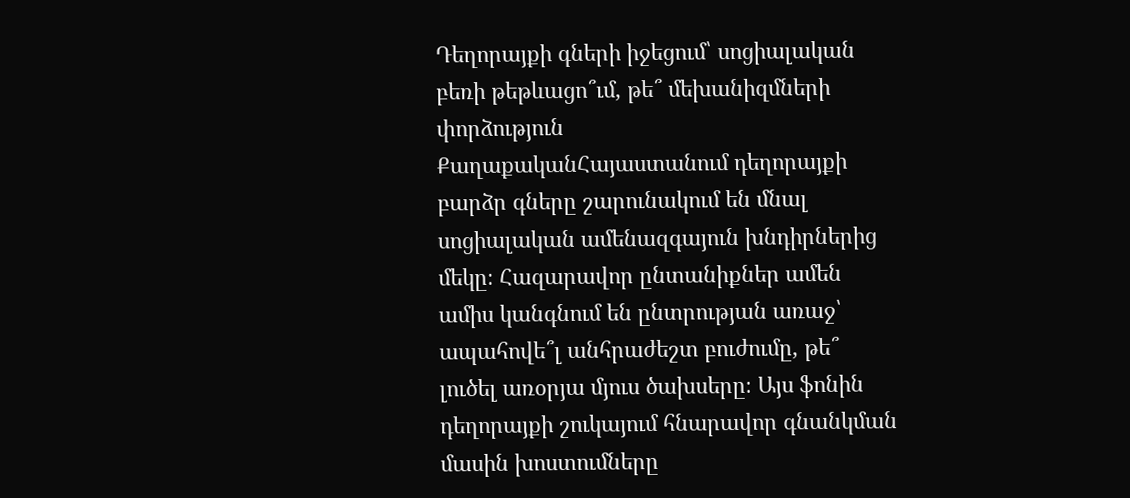Դեղորայքի գների իջեցում՝ սոցիալական բեռի թեթևացո՞ւմ, թե՞ մեխանիզմների փորձություն
ՔաղաքականՀայաստանում դեղորայքի բարձր գները շարունակում են մնալ սոցիալական ամենազգայուն խնդիրներից մեկը։ Հազարավոր ընտանիքներ ամեն ամիս կանգնում են ընտրության առաջ՝ ապահովե՞լ անհրաժեշտ բուժումը, թե՞ լուծել առօրյա մյուս ծախսերը։ Այս ֆոնին դեղորայքի շուկայում հնարավոր գնանկման մասին խոստումները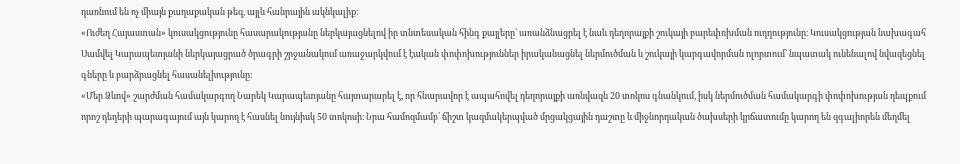դառնում են ոչ միայն քաղաքական թեզ, այլև հանրային ակնկալիք։
«Ուժեղ Հայաստան» կուսակցությունը հասարակությանը ներկայացնելով իր տնտեսական հինգ քայլերը՝ առանձնացրել է նաև դեղորայքի շուկայի բարեփոխման ուղղությունը։ Կուսակցության նախագահ Սամվել Կարապետյանի ներկայացրած ծրագրի շրջանակում առաջարկվում է էական փոփոխություններ իրականացնել ներմուծման և շուկայի կարգավորման ոլորտում՝ նպատակ ունենալով նվազեցնել գները և բարձրացնել հասանելիությունը։
«Մեր Ձևով» շարժման համակարգող Նարեկ Կարապետյանը հայտարարել է, որ հնարավոր է ապահովել դեղորայքի առնվազն 20 տոկոս գնանկում, իսկ ներմուծման համակարգի փոփոխության դեպքում որոշ դեղերի պարագայում այն կարող է հասնել նույնիսկ 50 տոկոսի։ Նրա համոզմամբ՝ ճիշտ կազմակերպված մրցակցային դաշտը և միջնորդական ծախսերի կրճատումը կարող են զգալիորեն մեղմել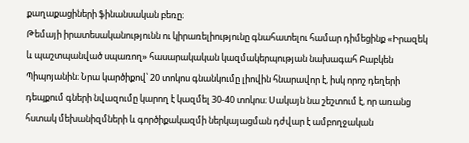քաղաքացիների ֆինանսական բեռը։
Թեմայի իրատեսականությունն ու կիրառելիությունը գնահատելու համար դիմեցինք «Իրազեկ և պաշտպանված սպառող» հասարակական կազմակերպության նախագահ Բաբկեն Պիպոյանին։ Նրա կարծիքով՝ 20 տոկոս գնանկումը լիովին հնարավոր է, իսկ որոշ դեղերի դեպքում գների նվազումը կարող է կազմել 30-40 տոկոս։ Սակայն նա շեշտում է, որ առանց հստակ մեխանիզմների և գործիքակազմի ներկայացման դժվար է ամբողջական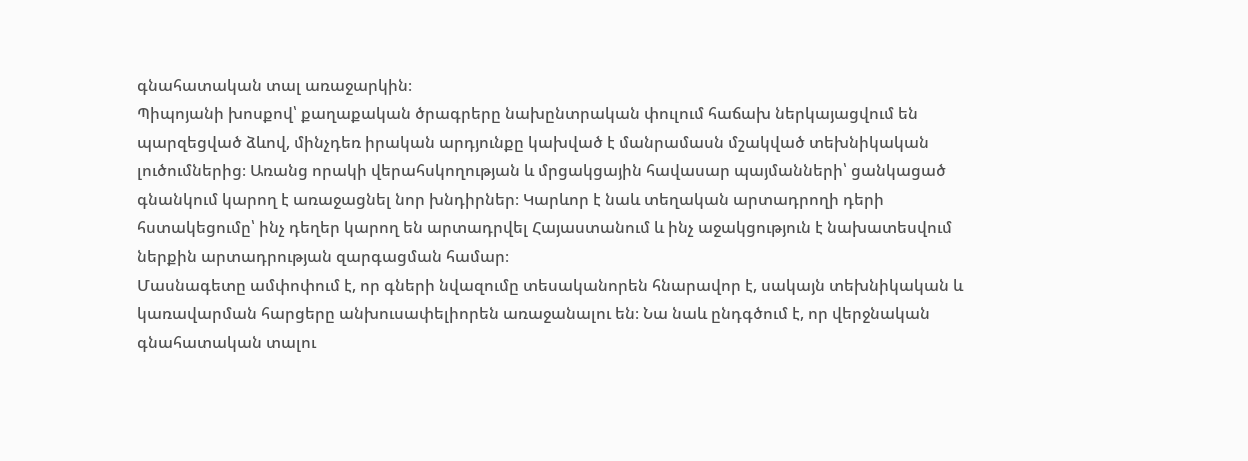գնահատական տալ առաջարկին։
Պիպոյանի խոսքով՝ քաղաքական ծրագրերը նախընտրական փուլում հաճախ ներկայացվում են պարզեցված ձևով, մինչդեռ իրական արդյունքը կախված է մանրամասն մշակված տեխնիկական լուծումներից։ Առանց որակի վերահսկողության և մրցակցային հավասար պայմանների՝ ցանկացած գնանկում կարող է առաջացնել նոր խնդիրներ։ Կարևոր է նաև տեղական արտադրողի դերի հստակեցումը՝ ինչ դեղեր կարող են արտադրվել Հայաստանում և ինչ աջակցություն է նախատեսվում ներքին արտադրության զարգացման համար։
Մասնագետը ամփոփում է, որ գների նվազումը տեսականորեն հնարավոր է, սակայն տեխնիկական և կառավարման հարցերը անխուսափելիորեն առաջանալու են։ Նա նաև ընդգծում է, որ վերջնական գնահատական տալու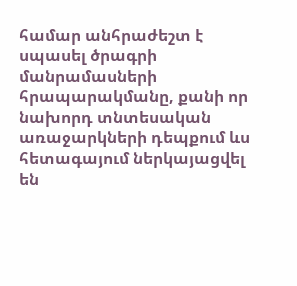համար անհրաժեշտ է սպասել ծրագրի մանրամասների հրապարակմանը, քանի որ նախորդ տնտեսական առաջարկների դեպքում ևս հետագայում ներկայացվել են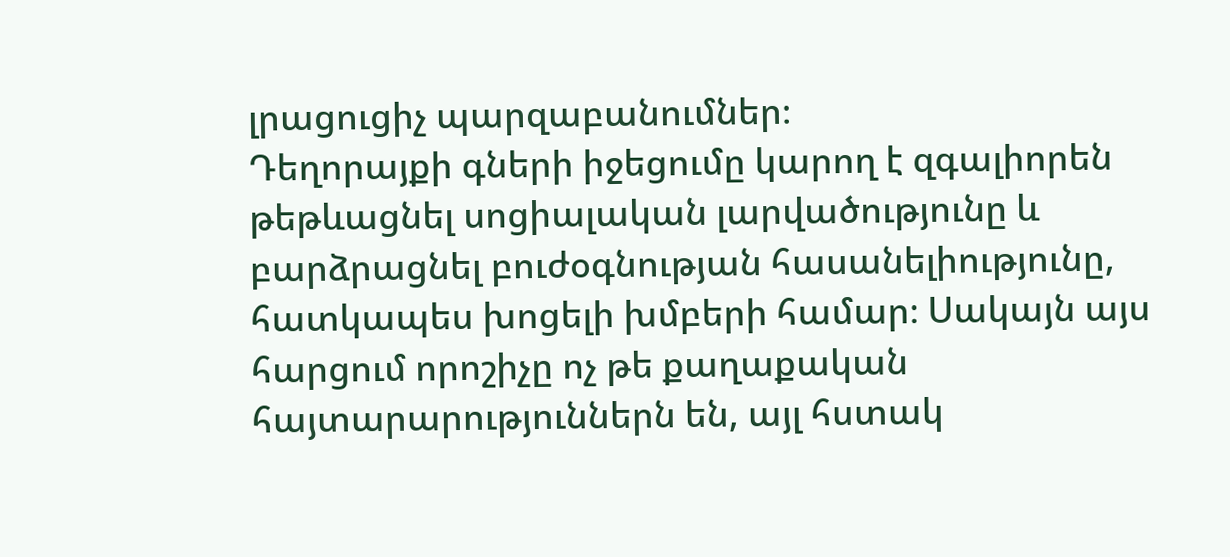լրացուցիչ պարզաբանումներ։
Դեղորայքի գների իջեցումը կարող է զգալիորեն թեթևացնել սոցիալական լարվածությունը և բարձրացնել բուժօգնության հասանելիությունը, հատկապես խոցելի խմբերի համար։ Սակայն այս հարցում որոշիչը ոչ թե քաղաքական հայտարարություններն են, այլ հստակ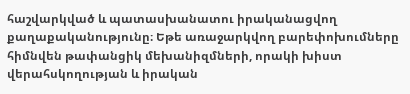հաշվարկված և պատասխանատու իրականացվող քաղաքականությունը։ Եթե առաջարկվող բարեփոխումները հիմնվեն թափանցիկ մեխանիզմների, որակի խիստ վերահսկողության և իրական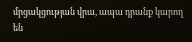մրցակցության վրա, ապա դրանք կարող են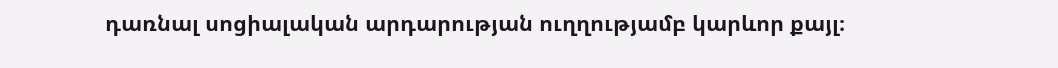դառնալ սոցիալական արդարության ուղղությամբ կարևոր քայլ։